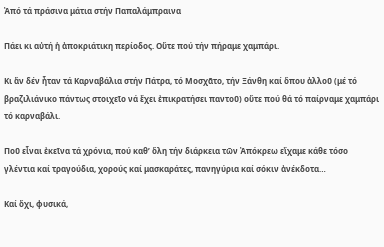Ἀπό τά πράσινα μάτια στήν Παπαλάμπραινα

Πάει κι αὐτή ἡ ἀποκριάτικη περίοδος. Οὔτε πού τήν πήραμε χαμπάρι.

Κι ἄν δέν ἦταν τά Καρναβάλια στήν Πάτρα, τό Μοσχᾶτο, τήν Ξάνθη καί ὅπου ἀλλοῦ (μέ τό βραζιλιάνικο πάντως στοιχεῖο νά ἔχει ἐπικρατήσει παντοῦ) οὔτε πού θά τό παίρναμε χαμπάρι τό καρναβάλι.

Ποῦ εἶναι ἐκεῖνα τά χρόνια, πού καθ’ ὅλη τήν διάρκεια τῶν Ἀπόκρεω εἴχαμε κάθε τόσο γλέντια καί τραγούδια, χορούς καί μασκαράτες, πανηγύρια καί σόκιν ἀνέκδοτα…

Καί ὄχι, φυσικά,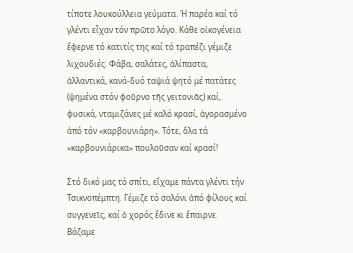τίποτε λουκούλλεια γεύματα. Ἡ παρέα καί τό γλέντι εἶχαν τόν πρῶτο λόγο. Κάθε οἰκογένεια ἔφερνε τό κατιτίς της καί τό τραπέζι γέμιζε λιχουδιές. Φάβα, σαλάτες, ἀλίπαστα, ἀλλαντικά, κανά-δυό ταψιά ψητό μέ πατάτες (ψημένα στόν φοῦρνο τῆς γειτονιᾶς) καί, φυσικά, νταμιζάνες μέ καλό κρασί, ἀγορασμένο ἀπό τόν «καρβουνιάρη». Τότε, ὅλα τά «καρβουνιάρικα» πουλοῦσαν καί κρασί!

Στό δικό μας τό σπίτι, εἴχαμε πάντα γλέντι τήν Τσικνοπέμπτη. Γέμιζε τό σαλόνι ἀπό φίλους καί συγγενεῖς, καί ὁ χορός ἔδινε κι ἔπαιρνε. Βάζαμε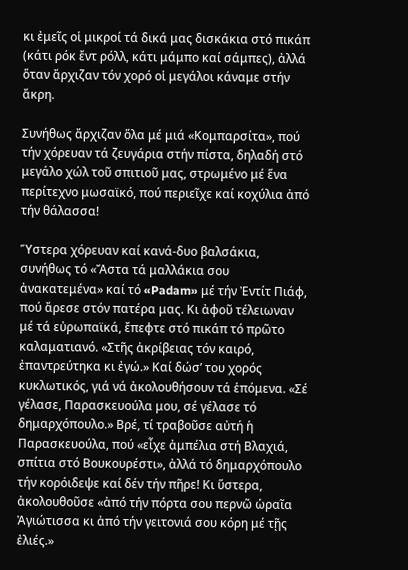κι ἐμεῖς οἱ μικροί τά δικά μας δισκάκια στό πικάπ (κάτι ρόκ ἔντ ρόλλ, κάτι μάμπο καί σάμπες), ἀλλά ὅταν ἄρχιζαν τόν χορό οἱ μεγάλοι κάναμε στήν ἄκρη.

Συνήθως ἄρχιζαν ὅλα μέ μιά «Κομπαρσίτα», πού τήν χόρευαν τά ζευγάρια στήν πίστα, δηλαδή στό μεγάλο χώλ τοῦ σπιτιοῦ μας, στρωμένο μέ ἕνα περίτεχνο μωσαϊκό, πού περιεῖχε καί κοχύλια ἀπό τήν θάλασσα!

Ὕστερα χόρευαν καί κανά-δυο βαλσάκια, συνήθως τό «Ἄστα τά μαλλάκια σου ἀνακατεμένα» καί τό «Padam» μέ τήν Ἐντίτ Πιάφ, πού ἄρεσε στόν πατέρα μας. Κι ἀφοῦ τέλειωναν μέ τά εὐρωπαϊκά, ἔπεφτε στό πικάπ τό πρῶτο καλαματιανό. «Στῆς ἀκρίβειας τόν καιρό, ἐπαντρεύτηκα κι ἐγώ.» Καί δώσ’ του χορός κυκλωτικός, γιά νά ἀκολουθήσουν τά ἑπόμενα. «Σέ γέλασε, Παρασκευούλα μου, σέ γέλασε τό δημαρχόπουλο.» Βρέ, τί τραβοῦσε αὐτή ἡ Παρασκευούλα, πού «εἶχε ἀμπέλια στή Βλαχιά, σπίτια στό Βουκουρέστι», ἀλλά τό δημαρχόπουλο τήν κορόιδεψε καί δέν τήν πῆρε! Κι ὕστερα, ἀκολουθοῦσε «ἀπό τήν πόρτα σου περνῶ ὡραῖα Ἀγιώτισσα κι ἀπό τήν γειτονιά σου κόρη μέ τῇς ἐλιές.»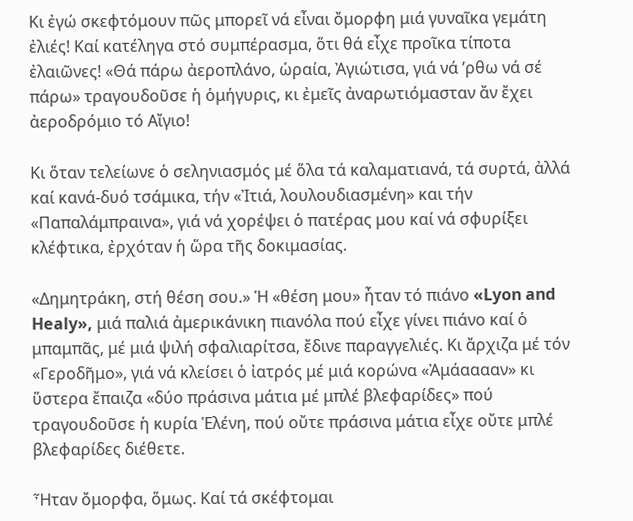Κι ἐγώ σκεφτόμουν πῶς μπορεῖ νά εἶναι ὄμορφη μιά γυναῖκα γεμάτη ἐλιές! Καί κατέληγα στό συμπέρασμα, ὅτι θά εἶχε προῖκα τίποτα ἐλαιῶνες! «Θά πάρω ἀεροπλάνο, ὡραία, Ἀγιώτισα, γιά νά ’ρθω νά σέ πάρω» τραγουδοῦσε ἡ ὁμήγυρις, κι ἐμεῖς ἀναρωτιόμασταν ἄν ἔχει ἀεροδρόμιο τό Αἴγιο!

Κι ὅταν τελείωνε ὁ σεληνιασμός μέ ὅλα τά καλαματιανά, τά συρτά, ἀλλά καί κανά-δυό τσάμικα, τήν «Ἰτιά, λουλουδιασμένη» και τήν «Παπαλάμπραινα», γιά νά χορέψει ὁ πατέρας μου καί νά σφυρίξει κλέφτικα, ἐρχόταν ἡ ὥρα τῆς δοκιμασίας.

«Δημητράκη, στή θέση σου.» Ἡ «θέση μου» ἦταν τό πιάνο «Lyon and Healy», μιά παλιά ἀμερικάνικη πιανόλα πού εἶχε γίνει πιάνο καί ὁ μπαμπᾶς, μέ μιά ψιλή σφαλιαρίτσα, ἔδινε παραγγελιές. Κι ἄρχιζα μέ τόν «Γεροδῆμο», γιά νά κλείσει ὁ ἰατρός μέ μιά κορώνα «Ἀμάααααν» κι ὕστερα ἔπαιζα «δύο πράσινα μάτια μέ μπλέ βλεφαρίδες» πού τραγουδοῦσε ἡ κυρία Ἑλένη, πού οὔτε πράσινα μάτια εἶχε οὔτε μπλέ βλεφαρίδες διέθετε.

Ἦταν ὄμορφα, ὅμως. Καί τά σκέφτομαι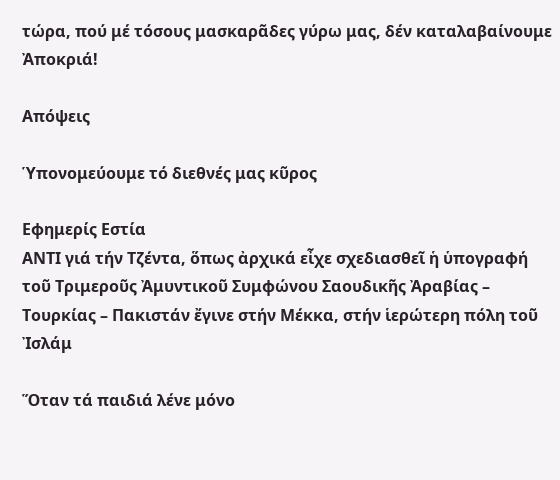τώρα, πού μέ τόσους μασκαρᾶδες γύρω μας, δέν καταλαβαίνουμε Ἀποκριά!

Απόψεις

Ὑπονομεύουμε τό διεθνές μας κῦρος

Εφημερίς Εστία
ΑΝΤΙ γιά τήν Τζέντα, ὅπως ἀρχικά εἶχε σχεδιασθεῖ ἡ ὑπογραφή τοῦ Τριμεροῦς Ἀμυντικοῦ Συμφώνου Σαουδικῆς Ἀραβίας – Τουρκίας – Πακιστάν ἔγινε στήν Μέκκα, στήν ἱερώτερη πόλη τοῦ Ἰσλάμ

Ὅταν τά παιδιά λένε μόνο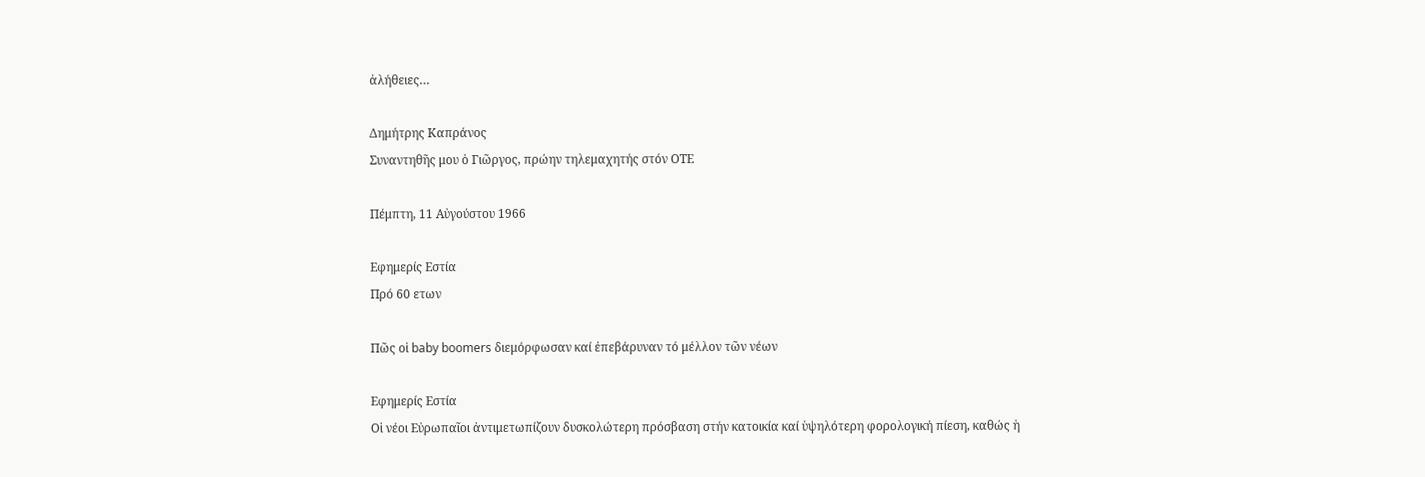ἀλήθειες…

Δημήτρης Καπράνος
Συναντηθῆς μου ὁ Γιῶργος, πρώην τηλεμαχητής στόν ΟΤΕ

Πέμπτη, 11 Αὐγούστου 1966

Εφημερίς Εστία
Πρό 60 ετων

Πῶς οἱ baby boomers διεμόρφωσαν καί ἐπεβάρυναν τό μέλλον τῶν νέων

Εφημερίς Εστία
Οἱ νέοι Εὐρωπαῖοι ἀντιμετωπίζουν δυσκολώτερη πρόσβαση στήν κατοικία καί ὑψηλότερη φορολογική πίεση, καθώς ἡ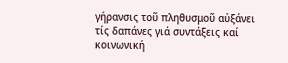γήρανσις τοῦ πληθυσμοῦ αὐξάνει τίς δαπάνες γιά συντάξεις καί κοινωνική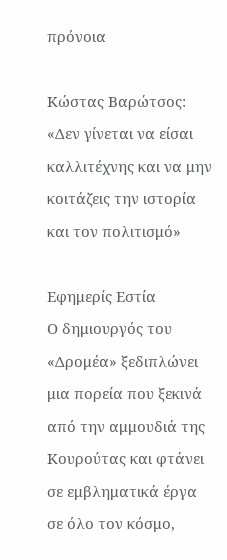πρόνοια

Κώστας Βαρώτσος: «Δεν γίνεται να είσαι καλλιτέχνης και να μην κοιτάζεις την ιστορία και τον πολιτισμό»

Εφημερίς Εστία
Ο δημιουργός του «Δρομέα» ξεδιπλώνει μια πορεία που ξεκινά από την αμμουδιά της Κουρούτας και φτάνει σε εμβληματικά έργα σε όλο τον κόσμο,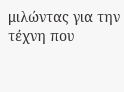μιλώντας για την τέχνη που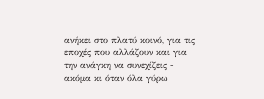ανήκει στο πλατύ κοινό, για τις εποχές που αλλάζουν και για την ανάγκη να συνεχίζεις - ακόμα κι όταν όλα γύρω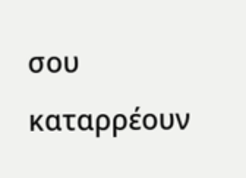σου καταρρέουν